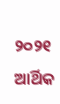୨୦୨୧ ଆର୍ଥିକ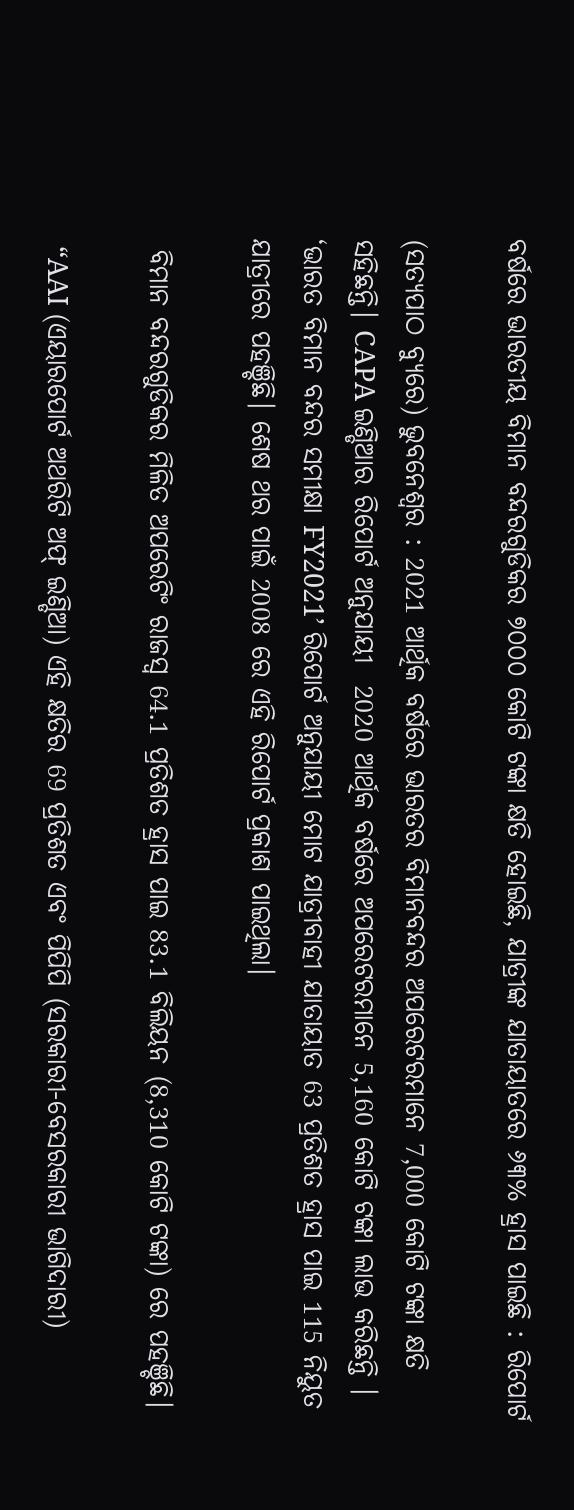ବର୍ଷରେ ଭାରତୀୟ ବିମାନ ବନ୍ଦରଗୁଡିକର ୭୦୦୦ କୋଟି ଟଙ୍କା କ୍ଷତି ହୋଇଛି, ଯାତ୍ରୀଙ୍କ ଯାତାୟାତରେ ୬୩% ହ୍ରାସ ପାଇଛି : ରିପୋର୍ଟ

(ସତ୍ୟପାଠ ବ୍ୟୁରେ) ଭୁବନେଶ୍ୱର : 2021 ଆର୍ଥିକ ବର୍ଷରେ ଭାରତର ବିମାନବନ୍ଦର ଅପରେଟରମାନେ 7,000 କୋଟି ଟଙ୍କା କ୍ଷତି ସହିଛନ୍ତି। CAPA ଇଣ୍ଡିଆର ରିପୋର୍ଟ ଅନୁଯାୟୀ  2020 ଆର୍ଥିକ ବର୍ଷରେ ଅପରେଟରମାନେ 5,160 କୋଟି ଟଙ୍କା ଲାଭ କରିଛନ୍ତି । ‘ଭାରତ ବିମାନ ବନ୍ଦର ସମୀକ୍ଷା FY2021’ ରିପୋର୍ଟ ଅନୁଯାୟୀ ମୋଟ ଯାତ୍ରୀବାହୀ ଯାତାୟାତ 63 ପ୍ରତିଶତ ହ୍ରାସ ପାଇ 115 ନିୟୁତ ଯାତ୍ରୀରେ ପହଞ୍ଚିଛି। ଶେଷ ଥର ପାଇଁ 2008 ରେ ଏହି ରିପୋର୍ଟ ପ୍ରକାଶ ପାଇଥିଲା।

 ବିମାନ ବନ୍ଦରଗୁଡିକର ମିଳିତ ଅପରେଟିଂ ରାଜସ୍ୱ 64.1 ପ୍ରତିଶତ ହ୍ରାସ ପାଇ 83.1 ବିଲିୟନ (8,310 କୋଟି ଟଙ୍କା) ରେ ପହଞ୍ଚିଛି।

 “AAI (ଏୟାରପୋର୍ଟ ଅଥରିଟି ଅଫ୍ ଇଣ୍ଡିଆ) ଏହି କ୍ଷତିର 69 ପ୍ରତିଶତ ଏବଂ ପିପିପି (ସରକାରୀ-ବେସରକାରୀ ଭାଗିଦାରୀ)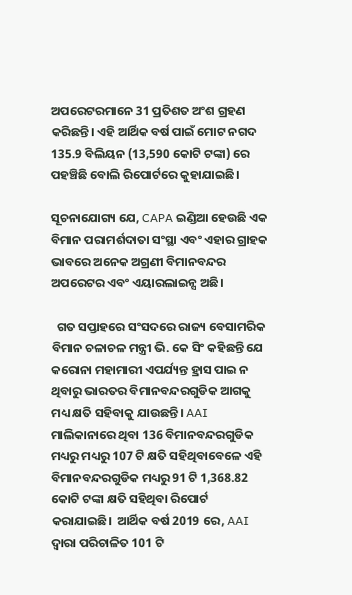ଅପରେଟରମାନେ 31 ପ୍ରତିଶତ ଅଂଶ ଗ୍ରହଣ କରିଛନ୍ତି। ଏହି ଆର୍ଥିକ ବର୍ଷ ପାଇଁ ମୋଟ ନଗଦ 135.9 ବିଲିୟନ (13,590 କୋଟି ଟଙ୍କା) ରେ ପହଞ୍ଚିଛି ବୋଲି ରିପୋର୍ଟରେ କୁହାଯାଇଛି।

ସୂଚନାଯୋଗ୍ୟ ଯେ, CAPA ଇଣ୍ଡିଆ ହେଉଛି ଏକ ବିମାନ ପରାମର୍ଶଦାତା ସଂସ୍ଥା ଏବଂ ଏହାର ଗ୍ରାହକ ଭାବରେ ଅନେକ ଅଗ୍ରଣୀ ବିମାନବନ୍ଦର ଅପରେଟର ଏବଂ ଏୟାରଲାଇନ୍ସ ଅଛି।

  ଗତ ସପ୍ତାହରେ ସଂସଦରେ ରାଜ୍ୟ ବେସାମରିକ ବିମାନ ଚଳାଚଳ ମନ୍ତ୍ରୀ ଭି. କେ ସିଂ କହିଛନ୍ତି ଯେ କରୋନା ମହାମାରୀ ଏପର୍ଯ୍ୟନ୍ତ ହ୍ରାସ ପାଇ ନ ଥିବାରୁ ଭାରତର ବିମାନବନ୍ଦରଗୁଡିକ ଆଗକୁ ମଧ୍ୟ କ୍ଷତି ସହିବାକୁ ଯାଉଛନ୍ତି। AAI ମାଲିକାନାରେ ଥିବା 136 ବିମାନବନ୍ଦରଗୁଡିକ ମଧ୍ୟରୁ ମଧ୍ୟରୁ 107 ଟି କ୍ଷତି ସହିଥିବାବେଳେ ଏହି ବିମାନବନ୍ଦରଗୁଡିକ ମଧ୍ୟରୁ 91 ଟି 1,368.82 କୋଟି ଟଙ୍କା କ୍ଷତି ସହିଥିବା ରିପୋର୍ଟ କରାଯାଇଛି।  ଆର୍ଥିକ ବର୍ଷ 2019 ରେ, AAI ଦ୍ବାରା ପରିଚାଳିତ 101 ଟି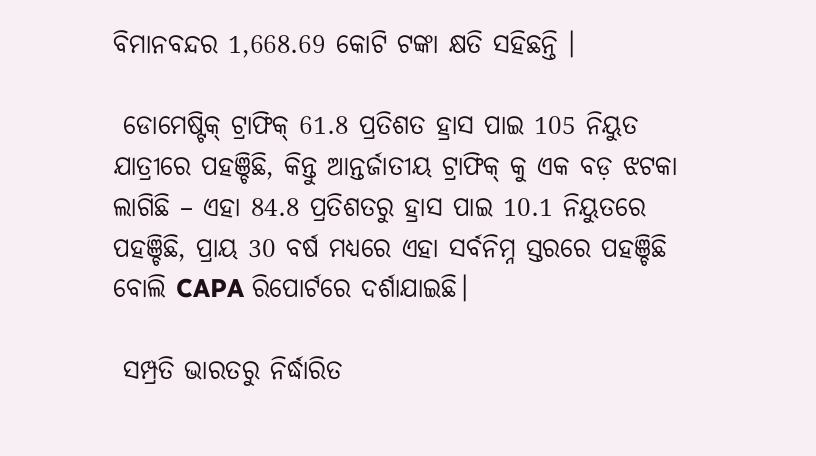ବିମାନବନ୍ଦର 1,668.69 କୋଟି ଟଙ୍କା କ୍ଷତି ସହିଛନ୍ତି ।

 ଡୋମେଷ୍ଟିକ୍ ଟ୍ରାଫିକ୍ 61.8 ପ୍ରତିଶତ ହ୍ରାସ ପାଇ 105 ନିୟୁତ ଯାତ୍ରୀରେ ପହଞ୍ଚିଛି, କିନ୍ତୁ ଆନ୍ତର୍ଜାତୀୟ ଟ୍ରାଫିକ୍ କୁ ଏକ ବଡ଼ ଝଟକା ଲାଗିଛି – ଏହା 84.8 ପ୍ରତିଶତରୁ ହ୍ରାସ ପାଇ 10.1 ନିୟୁତରେ ପହଞ୍ଚିଛି, ପ୍ରାୟ 30 ବର୍ଷ ମଧ୍ୟରେ ଏହା ସର୍ବନିମ୍ନ ସ୍ତରରେ ପହଞ୍ଚିଛି ବୋଲି CAPA ରିପୋର୍ଟରେ ଦର୍ଶାଯାଇଛି।

 ସମ୍ପ୍ରତି ଭାରତରୁ ନିର୍ଦ୍ଧାରିତ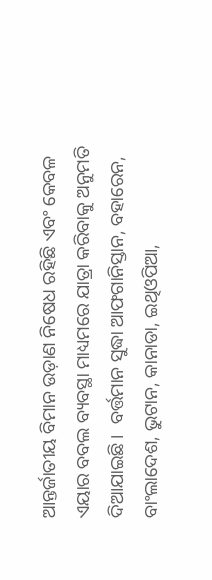ଆନ୍ତର୍ଜାତୀୟ ବିମାନ ଉଡ଼ାଣ ନିଷେଧ ରହିଛି ଏବଂ କେବଳ ଏୟାର ବବଲ ବ୍ୟବସ୍ଥା ମାଧ୍ୟମରେ ଯାତ୍ରା କରିବାକୁ ଅନୁମତି ଦିଆଯାଇଛି।  ବର୍ତ୍ତମାନ ସୁଦ୍ଧା ଆଫଗାନିସ୍ତାନ, ବହାରେନ, ବାଂଲାଦେଶ, ଭୁଟାନ, କାନାଡା, ଇଥିଓପିଆ,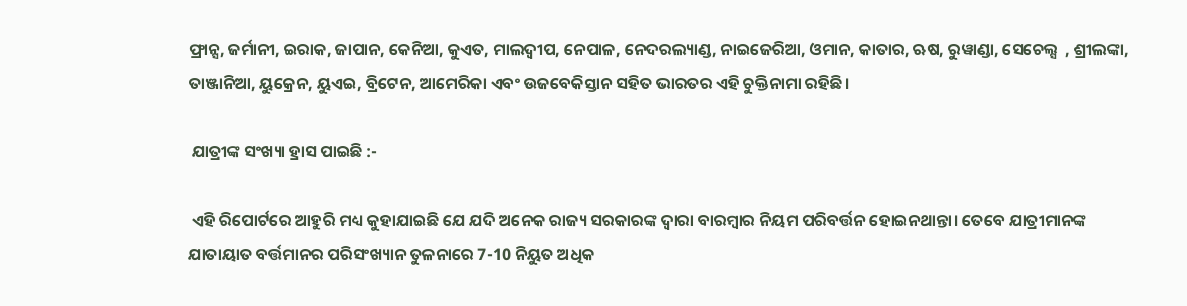ଫ୍ରାନ୍ସ, ଜର୍ମାନୀ, ଇରାକ, ଜାପାନ, କେନିଆ, କୁଏତ, ମାଲଦ୍ୱୀପ, ନେପାଳ, ନେଦରଲ୍ୟାଣ୍ଡ, ନାଇଜେରିଆ, ଓମାନ, କାତାର, ଋଷ, ରୁୱାଣ୍ଡା, ସେଚେଲ୍ସ  , ଶ୍ରୀଲଙ୍କା, ତାଞ୍ଜାନିଆ, ୟୁକ୍ରେନ, ୟୁଏଇ, ବ୍ରିଟେନ, ଆମେରିକା ଏବଂ ଉଜବେକିସ୍ତାନ ସହିତ ଭାରତର ଏହି ଚୁକ୍ତିନାମା ରହିଛି।

 ଯାତ୍ରୀଙ୍କ ସଂଖ୍ୟା ହ୍ରାସ ପାଇଛି :-

 ଏହି ରିପୋର୍ଟରେ ଆହୁରି ମଧ୍ୟ କୁହାଯାଇଛି ଯେ ଯଦି ଅନେକ ରାଜ୍ୟ ସରକାରଙ୍କ ଦ୍ୱାରା ବାରମ୍ବାର ନିୟମ ପରିବର୍ତ୍ତନ ହୋଇନଥାନ୍ତା। ତେବେ ଯାତ୍ରୀମାନଙ୍କ ଯାତାୟାତ ବର୍ତ୍ତମାନର ପରିସଂଖ୍ୟାନ ତୁଳନାରେ 7-10 ନିୟୁତ ଅଧିକ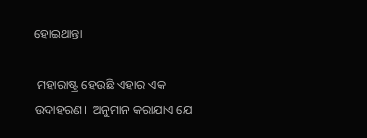ହୋଇଥାନ୍ତା

 ମହାରାଷ୍ଟ୍ର ହେଉଛି ଏହାର ଏକ ଉଦାହରଣ।  ଅନୁମାନ କରାଯାଏ ଯେ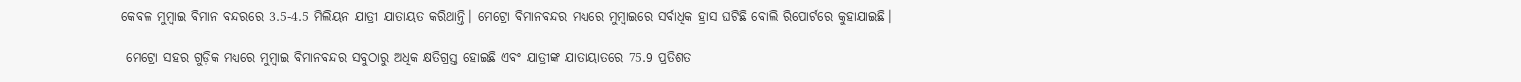କେବଳ ମୁମ୍ବାଇ ବିମାନ ବନ୍ଦରରେ 3.5-4.5 ମିଲିୟନ ଯାତ୍ରୀ ଯାତାୟତ କରିଥାନ୍ତି। ମେଟ୍ରୋ ବିମାନବନ୍ଦର ମଧ୍ୟରେ ମୁମ୍ବାଇରେ ସର୍ବାଧିକ ହ୍ରାସ ଘଟିଛି ବୋଲି ରିପୋର୍ଟରେ କୁହାଯାଇଛି।

 ମେଟ୍ରୋ ସହର ଗୁଡ଼ିକ ମଧ୍ୟରେ ମୁମ୍ବାଇ ବିମାନବନ୍ଦର ସବୁଠାରୁ ଅଧିକ କ୍ଷତିଗ୍ରସ୍ତ ହୋଇଛି ଏବଂ ଯାତ୍ରୀଙ୍କ ଯାତାୟାତରେ 75.9 ପ୍ରତିଶତ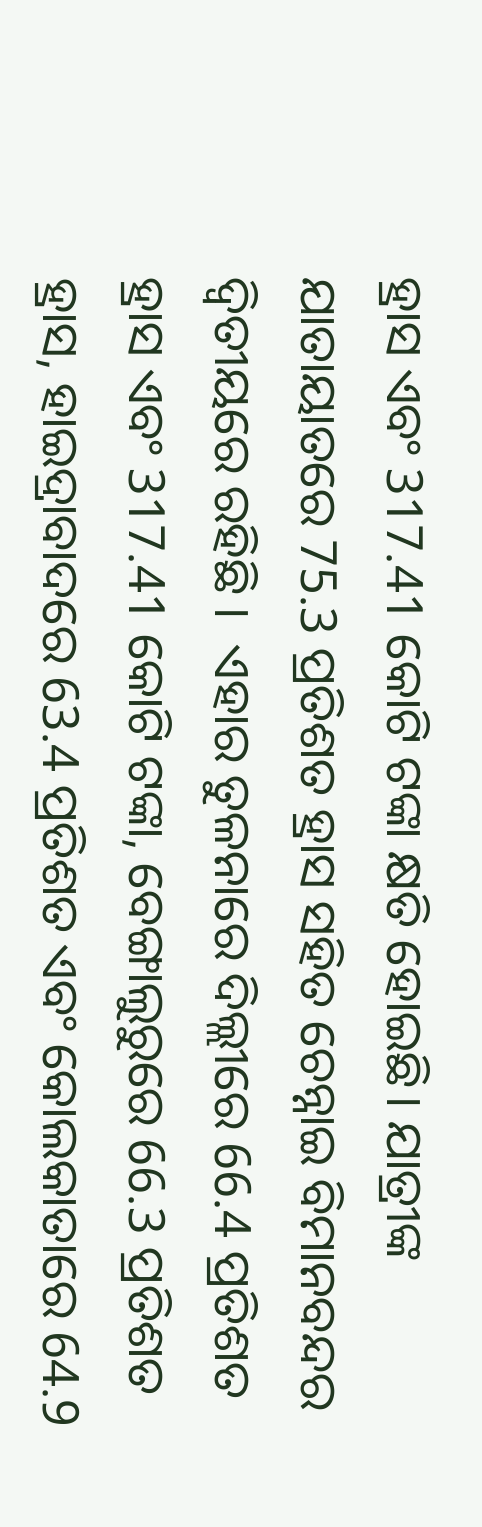ହ୍ରାସ ଏବଂ 317.41 କୋଟି ଟଙ୍କା କ୍ଷତି ହୋଇଛି। ଯାତ୍ରୀଙ୍କ ଯାତାୟାତରେ 75.3 ପ୍ରତିଶତ ହ୍ରାସ ସହିତ ଚେନ୍ନାଇ ବିମାନବନ୍ଦର ଦ୍ବିତୀୟରେ ରହିଛି ।  ଏହାର ତୁଳନାରେ ଦିଲ୍ଲୀରେ 66.4 ପ୍ରତିଶତ ହ୍ରାସ ଏବଂ 317.41 କୋଟି ଟଙ୍କା, ବେଙ୍ଗାଲୁରୁରେ 66.3 ପ୍ରତିଶତ ହ୍ରାସ, ହାଇଦ୍ରାବାଦରେ 63.4 ପ୍ରତିଶତ ଏବଂ କୋଲକାତାରେ 64.9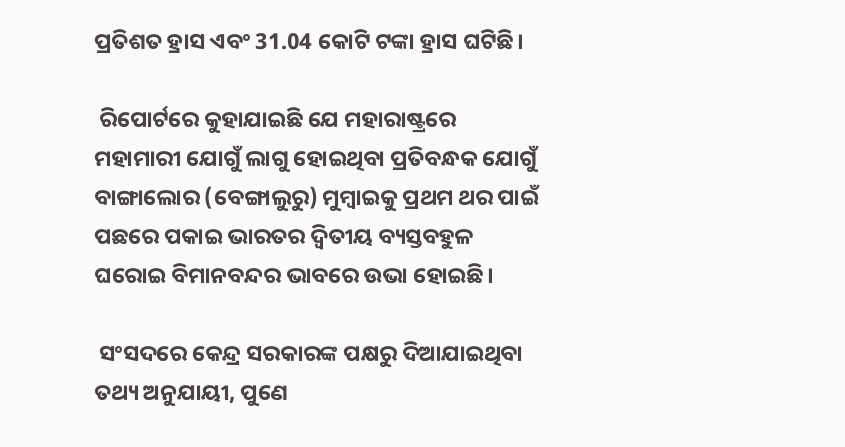ପ୍ରତିଶତ ହ୍ରାସ ଏବଂ 31.04 କୋଟି ଟଙ୍କା ହ୍ରାସ ଘଟିଛି।

 ରିପୋର୍ଟରେ କୁହାଯାଇଛି ଯେ ମହାରାଷ୍ଟ୍ରରେ ମହାମାରୀ ଯୋଗୁଁ ଲାଗୁ ହୋଇଥିବା ପ୍ରତିବନ୍ଧକ ଯୋଗୁଁ ବାଙ୍ଗାଲୋର (ବେଙ୍ଗାଲୁରୁ) ମୁମ୍ବାଇକୁ ପ୍ରଥମ ଥର ପାଇଁ ପଛରେ ପକାଇ ଭାରତର ଦ୍ୱିତୀୟ ବ୍ୟସ୍ତବହୁଳ ଘରୋଇ ବିମାନବନ୍ଦର ଭାବରେ ଉଭା ହୋଇଛି।

 ସଂସଦରେ କେନ୍ଦ୍ର ସରକାରଙ୍କ ପକ୍ଷରୁ ଦିଆଯାଇଥିବା ତଥ୍ୟ ଅନୁଯାୟୀ, ପୁଣେ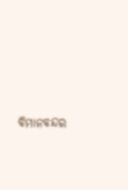ବିମାନବନ୍ଦର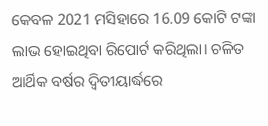କେବଳ 2021 ମସିହାରେ 16.09 କୋଟି ଟଙ୍କା ଲାଭ ହୋଇଥିବା ରିପୋର୍ଟ କରିଥିଲା। ଚଳିତ ଆର୍ଥିକ ବର୍ଷର ଦ୍ୱିତୀୟାର୍ଦ୍ଧରେ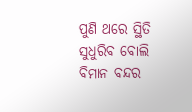ପୁଣି ଥରେ ସ୍ଥିତି ସୁଧୁରିବ ବୋଲି ବିମାନ ବନ୍ଦର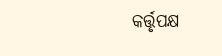କର୍ତ୍ତୃପକ୍ଷ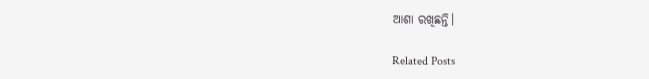ଆଶା ରଖିଛନ୍ତି।

Related Posts